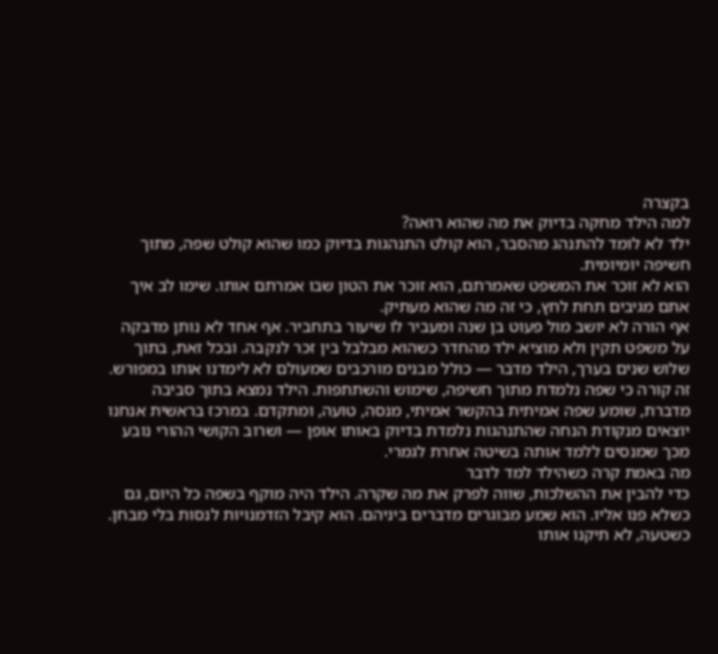בקצרה
למה הילד מחקה בדיוק את מה שהוא רואה?
ילד לא לומד להתנהג מהסבר, הוא קולט התנהגות בדיוק כמו שהוא קולט שפה, מתוך חשיפה יומיומית.
הוא לא זוכר את המשפט שאמרתם, הוא זוכר את הטון שבו אמרתם אותו. שימו לב איך אתם מגיבים תחת לחץ, כי זה מה שהוא מעתיק.
אף הורה לא יושב מול פעוט בן שנה ומעביר לו שיעור בתחביר. אף אחד לא נותן מדבקה על משפט תקין ולא מוציא ילד מהחדר כשהוא מבלבל בין זכר לנקבה. ובכל זאת, בתוך שלוש שנים בערך, הילד מדבר — כולל מבנים מורכבים שמעולם לא לימדנו אותו במפורש.
זה קורה כי שפה נלמדת מתוך חשיפה, שימוש והשתתפות. הילד נמצא בתוך סביבה מדברת, שומע שפה אמיתית בהקשר אמיתי, מנסה, טועה, ומתקדם. במרכז בראשית אנחנו יוצאים מנקודת הנחה שהתנהגות נלמדת בדיוק באותו אופן — ושרוב הקושי ההורי נובע מכך שמנסים ללמד אותה בשיטה אחרת לגמרי.
מה באמת קרה כשהילד למד לדבר
כדי להבין את ההשלכות, שווה לפרק את מה שקרה. הילד היה מוקף בשפה כל היום, גם כשלא פנו אליו. הוא שמע מבוגרים מדברים ביניהם. הוא קיבל הזדמנויות לנסות בלי מבחן. כשטעה, לא תיקנו אותו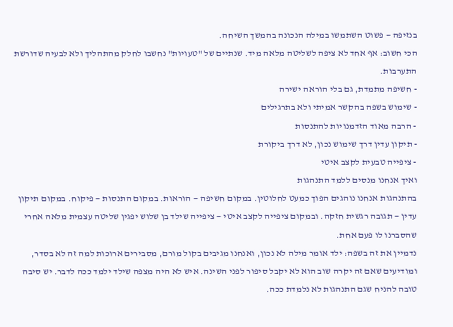בנזיפה — פשוט השתמשו במילה הנכונה בהמשך השיחה.
הכי חשוב: אף אחד לא ציפה לשליטה מלאה מיד. שנתיים של "טעויות" נחשבו לחלק מהתהליך ולא לבעיה שדורשת התערבות.
- חשיפה מתמדת, גם בלי הוראה ישירה
- שימוש בשפה בהקשר אמיתי ולא בתרגילים
- הרבה מאוד הזדמנויות להתנסות
- תיקון עדין דרך שימוש נכון, לא דרך ביקורת
- ציפייה טבעית לקצב איטי
ואיך אנחנו מנסים ללמד התנהגות
בהתנהגות אנחנו נוהגים הפוך כמעט לחלוטין. במקום חשיפה — הוראות. במקום התנסות — פיקוח. במקום תיקון עדין — תגובה רגשית חזקה. ובמקום ציפייה לקצב איטי — ציפייה שילד בן שלוש יפגין שליטה עצמית מלאה אחרי שהסברנו לו פעם אחת.
נדמיין את זה בשפה: ילד אומר מילה לא נכון, ואנחנו מגיבים בקול מורם, מסבירים ארוכות למה זה לא בסדר, ומודיעים שאם זה יקרה שוב הוא לא יקבל סיפור לפני השינה. איש לא היה מצפה שילד ילמד ככה לדבר. יש סיבה טובה להניח שגם התנהגות לא נלמדת ככה.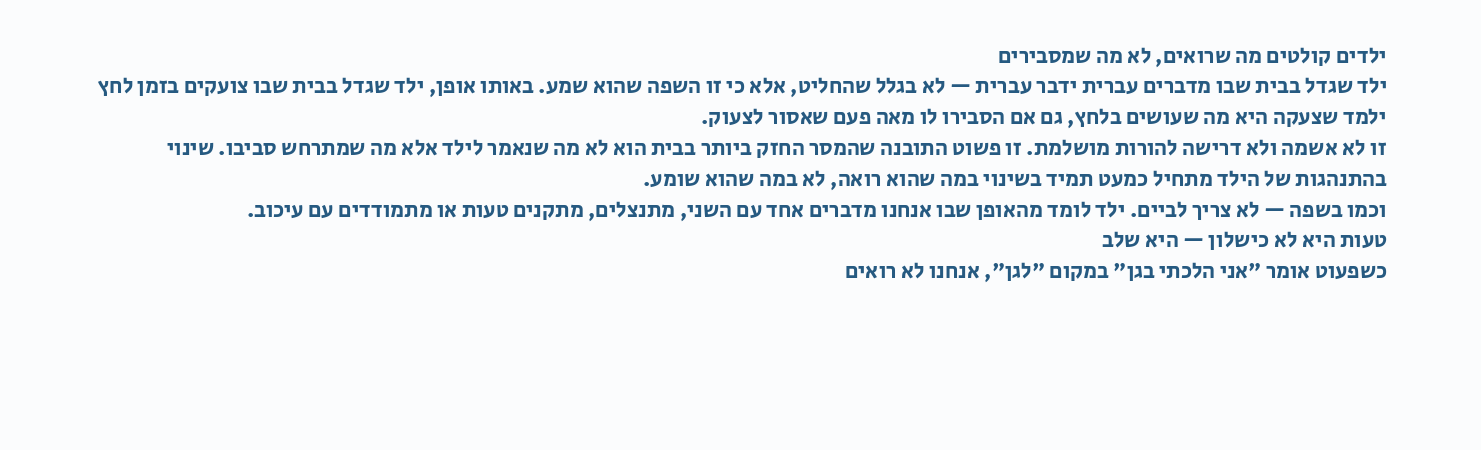ילדים קולטים מה שרואים, לא מה שמסבירים
ילד שגדל בבית שבו מדברים עברית ידבר עברית — לא בגלל שהחליט, אלא כי זו השפה שהוא שמע. באותו אופן, ילד שגדל בבית שבו צועקים בזמן לחץ ילמד שצעקה היא מה שעושים בלחץ, גם אם הסבירו לו מאה פעם שאסור לצעוק.
זו לא אשמה ולא דרישה להורות מושלמת. זו פשוט התובנה שהמסר החזק ביותר בבית הוא לא מה שנאמר לילד אלא מה שמתרחש סביבו. שינוי בהתנהגות של הילד מתחיל כמעט תמיד בשינוי במה שהוא רואה, לא במה שהוא שומע.
וכמו בשפה — לא צריך לביים. ילד לומד מהאופן שבו אנחנו מדברים אחד עם השני, מתנצלים, מתקנים טעות או מתמודדים עם עיכוב.
טעות היא לא כישלון — היא שלב
כשפעוט אומר "אני הלכתי בגן" במקום "לגן", אנחנו לא רואים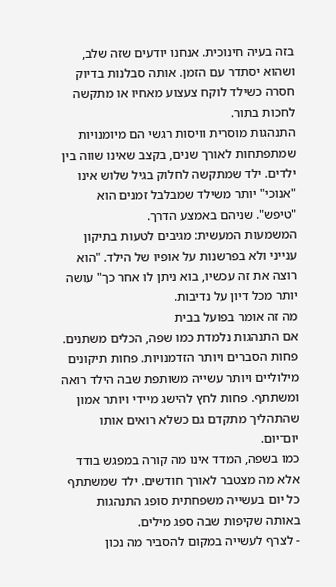בזה בעיה חינוכית. אנחנו יודעים שזה שלב, ושהוא יסתדר עם הזמן. אותה סבלנות בדיוק חסרה כשילד לוקח צעצוע מאחיו או מתקשה לחכות בתור.
התנהגות מוסרית וויסות רגשי הם מיומנויות שמתפתחות לאורך שנים, בקצב שאינו שווה בין ילדים. ילד שמתקשה לחלוק בגיל שלוש אינו "אנוכי" יותר משילד שמבלבל זמנים הוא "טיפש". שניהם באמצע הדרך.
המשמעות המעשית: מגיבים לטעות בתיקון ענייני ולא בפרשנות על אופיו של הילד. "הוא רוצה את זה עכשיו, בוא ניתן לו אחר כך" עושה יותר מכל דיון על נדיבות.
מה זה אומר בפועל בבית
אם התנהגות נלמדת כמו שפה, הכלים משתנים. פחות הסברים ויותר הזדמנויות. פחות תיקונים מילוליים ויותר עשייה משותפת שבה הילד רואה ומשתתף. פחות לחץ להישג מיידי ויותר אמון שהתהליך מתקדם גם כשלא רואים אותו יום־יום.
כמו בשפה, המדד אינו מה קורה במפגש בודד אלא מה מצטבר לאורך חודשים. ילד שמשתתף כל יום בעשייה משפחתית סופג התנהגות באותה שקיפות שבה ספג מילים.
- לצרף לעשייה במקום להסביר מה נכון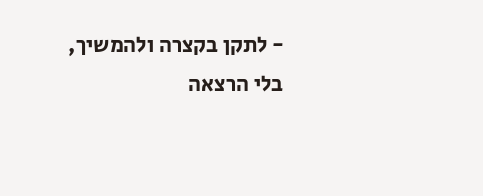- לתקן בקצרה ולהמשיך, בלי הרצאה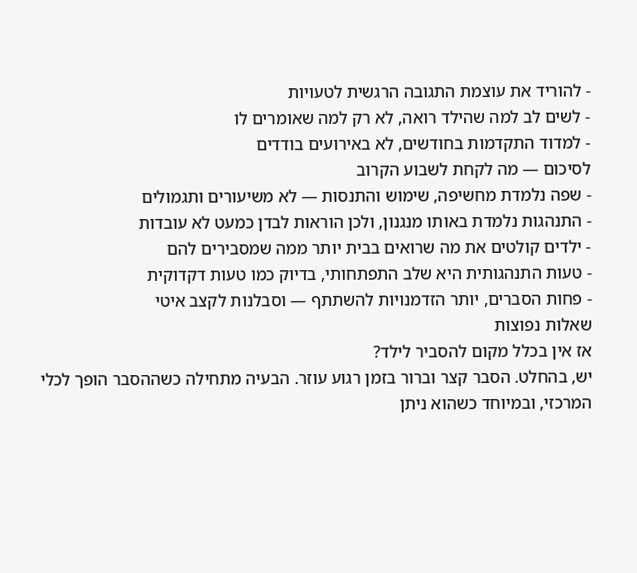- להוריד את עוצמת התגובה הרגשית לטעויות
- לשים לב למה שהילד רואה, לא רק למה שאומרים לו
- למדוד התקדמות בחודשים, לא באירועים בודדים
לסיכום — מה לקחת לשבוע הקרוב
- שפה נלמדת מחשיפה, שימוש והתנסות — לא משיעורים ותגמולים
- התנהגות נלמדת באותו מנגנון, ולכן הוראות לבדן כמעט לא עובדות
- ילדים קולטים את מה שרואים בבית יותר ממה שמסבירים להם
- טעות התנהגותית היא שלב התפתחותי, בדיוק כמו טעות דקדוקית
- פחות הסברים, יותר הזדמנויות להשתתף — וסבלנות לקצב איטי
שאלות נפוצות
אז אין בכלל מקום להסביר לילד?
יש, בהחלט. הסבר קצר וברור בזמן רגוע עוזר. הבעיה מתחילה כשההסבר הופך לכלי המרכזי, ובמיוחד כשהוא ניתן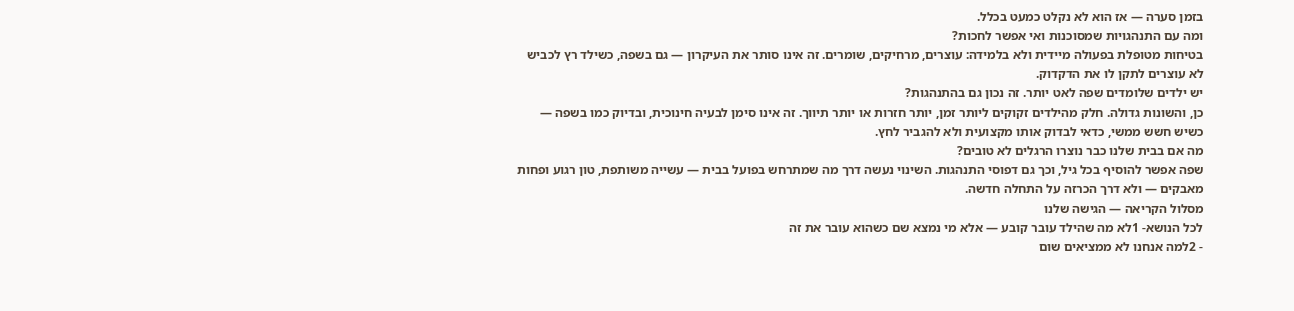בזמן סערה — אז הוא לא נקלט כמעט בכלל.
ומה עם התנהגויות שמסוכנות ואי אפשר לחכות?
בטיחות מטופלת בפעולה מיידית ולא בלמידה: עוצרים, מרחיקים, שומרים. זה אינו סותר את העיקרון — גם בשפה, כשילד רץ לכביש לא עוצרים לתקן לו את הדקדוק.
יש ילדים שלומדים שפה לאט יותר. זה נכון גם בהתנהגות?
כן, והשונות גדולה. חלק מהילדים זקוקים ליותר זמן, יותר חזרות או יותר תיווך. זה אינו סימן לבעיה חינוכית, ובדיוק כמו בשפה — כשיש חשש ממשי, כדאי לבדוק אותו מקצועית ולא להגביר לחץ.
מה אם בבית שלנו כבר נוצרו הרגלים לא טובים?
שפה אפשר להוסיף בכל גיל, וכך גם דפוסי התנהגות. השינוי נעשה דרך מה שמתרחש בפועל בבית — עשייה משותפת, טון רגוע ופחות מאבקים — ולא דרך הכרזה על התחלה חדשה.
מסלול הקריאה — הגישה שלנו
לכל הנושא- 1לא מה שהילד עובר קובע — אלא מי נמצא שם כשהוא עובר את זה
- 2למה אנחנו לא ממציאים שום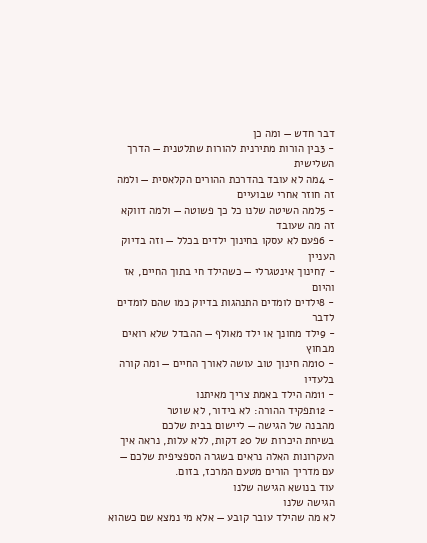דבר חדש — ומה כן
- 3בין הורות מתירנית להורות שתלטנית — הדרך השלישית
- 4מה לא עובד בהדרכת ההורים הקלאסית — ולמה זה חוזר אחרי שבועיים
- 5למה השיטה שלנו כל כך פשוטה — ולמה דווקא זה מה שעובד
- 6פעם לא עסקו בחינוך ילדים בכלל — וזה בדיוק העניין
- 7חינוך אינטגרלי — כשהילד חי בתוך החיים, אז והיום
- 8ילדים לומדים התנהגות בדיוק כמו שהם לומדים לדבר
- 9ילד מחונך או ילד מאולף — ההבדל שלא רואים מבחוץ
- 10מה חינוך טוב עושה לאורך החיים — ומה קורה בלעדיו
- 11מה הילד באמת צריך מאיתנו
- 12תפקיד ההורה: לא בידור, לא שוטר
מהבנה של הגישה — ליישום בבית שלכם
בשיחת היכרות של 20 דקות, ללא עלות, נראה איך העקרונות האלה נראים בשגרה הספציפית שלכם — עם מדריך הורים מטעם המרכז, בזום.
עוד בנושא הגישה שלנו
הגישה שלנו
לא מה שהילד עובר קובע — אלא מי נמצא שם כשהוא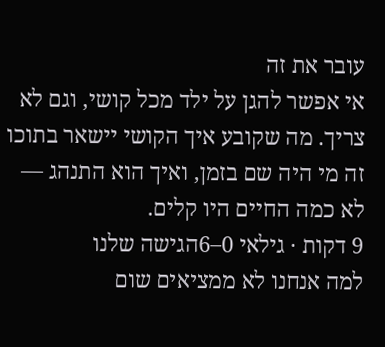עובר את זה
אי אפשר להגן על ילד מכל קושי, וגם לא צריך. מה שקובע איך הקושי יישאר בתוכו זה מי היה שם בזמן, ואיך הוא התנהג — לא כמה החיים היו קלים.
9 דקות · גילאי 0–6הגישה שלנו
למה אנחנו לא ממציאים שום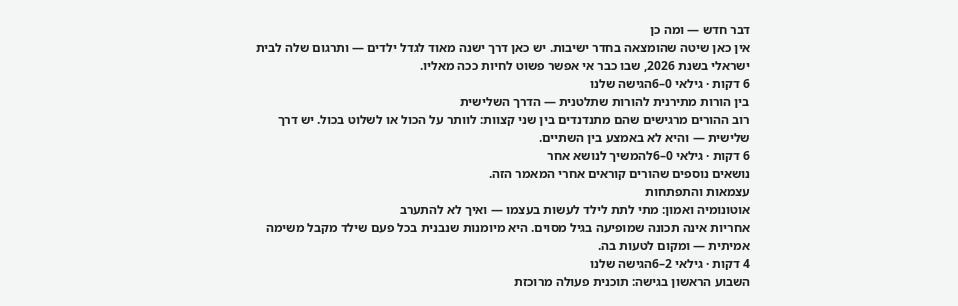דבר חדש — ומה כן
אין כאן שיטה שהומצאה בחדר ישיבות. יש כאן דרך ישנה מאוד לגדל ילדים — ותרגום שלה לבית ישראלי בשנת 2026, שבו כבר אי אפשר פשוט לחיות ככה מאליו.
6 דקות · גילאי 0–6הגישה שלנו
בין הורות מתירנית להורות שתלטנית — הדרך השלישית
רוב ההורים מרגישים שהם מתנדנדים בין שני קצוות: לוותר על הכול או לשלוט בכול. יש דרך שלישית — והיא לא באמצע בין השתיים.
6 דקות · גילאי 0–6להמשיך לנושא אחר
נושאים נוספים שהורים קוראים אחרי המאמר הזה.
עצמאות והתפתחות
אוטונומיה ואמון: מתי לתת לילד לעשות בעצמו — ואיך לא להתערב
אחריות אינה תכונה שמופיעה בגיל מסוים. היא מיומנות שנבנית בכל פעם שילד מקבל משימה אמיתית — ומקום לטעות בה.
4 דקות · גילאי 2–6הגישה שלנו
השבוע הראשון בגישה: תוכנית פעולה מרוכזת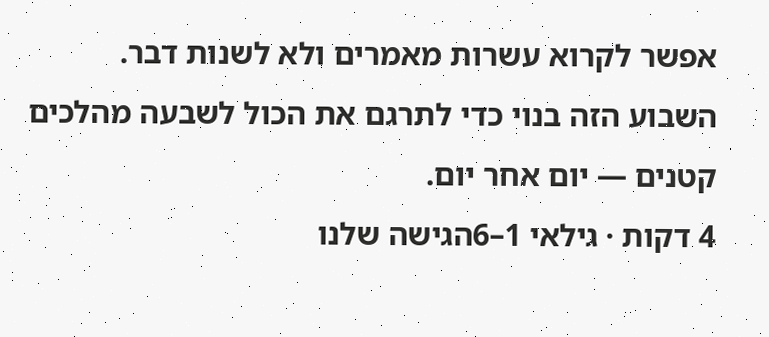אפשר לקרוא עשרות מאמרים ולא לשנות דבר. השבוע הזה בנוי כדי לתרגם את הכול לשבעה מהלכים קטנים — יום אחר יום.
4 דקות · גילאי 1–6הגישה שלנו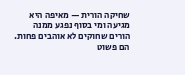שחיקה הורית — מאיפה היא מגיעה ומי בסוף נפגע ממנה
הורים שחוקים לא אוהבים פחות. הם פשוט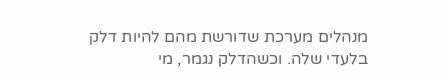מנהלים מערכת שדורשת מהם להיות דלק בלעדי שלה. וכשהדלק נגמר, מי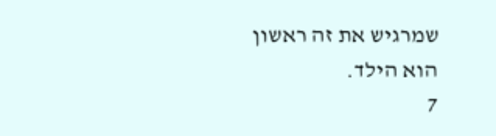שמרגיש את זה ראשון הוא הילד.
7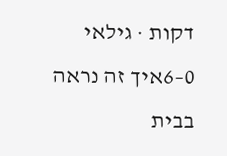דקות · גילאי 0–6איך זה נראה בבית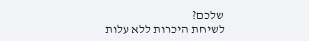שלכם?
לשיחת היכרות ללא עלות